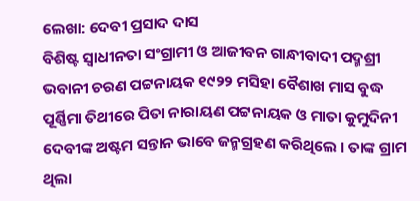ଲେଖା: ଦେବୀ ପ୍ରସାଦ ଦାସ
ବିଶିଷ୍ଟ ସ୍ବାଧୀନତା ସଂଗ୍ରାମୀ ଓ ଆଜୀବନ ଗାନ୍ଧୀବାଦୀ ପଦ୍ମଶ୍ରୀ ଭବାନୀ ଚରଣ ପଟ୍ଟନାୟକ ୧୯୨୨ ମସିହା ବୈଶାଖ ମାସ ବୁଦ୍ଧ ପୂର୍ଣ୍ଣିମା ତିଥୀରେ ପିତା ନାରାୟଣ ପଟ୍ଟନାୟକ ଓ ମାତା କୁମୁଦିନୀ ଦେବୀଙ୍କ ଅଷ୍ଟମ ସନ୍ତାନ ଭାବେ ଜନ୍ମଗ୍ରହଣ କରିଥିଲେ । ତାଙ୍କ ଗ୍ରାମ ଥିଲା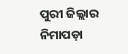ପୁରୀ ଜିଲ୍ଲାର ନିମାପଡ଼ା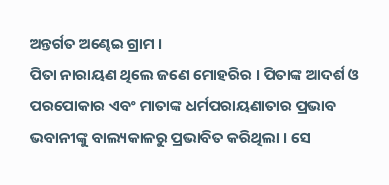ଅନ୍ତର୍ଗତ ଅଣ୍ଢେଇ ଗ୍ରାମ ।
ପିତା ନାରାୟଣ ଥିଲେ ଜଣେ ମୋହରିର । ପିତାଙ୍କ ଆଦର୍ଶ ଓ ପରପୋକାର ଏବଂ ମାତାଙ୍କ ଧର୍ମପରାୟଣାତାର ପ୍ରଭାବ ଭବାନୀଙ୍କୁ ବାଲ୍ୟକାଳରୁ ପ୍ରଭାବିତ କରିଥିଲା । ସେ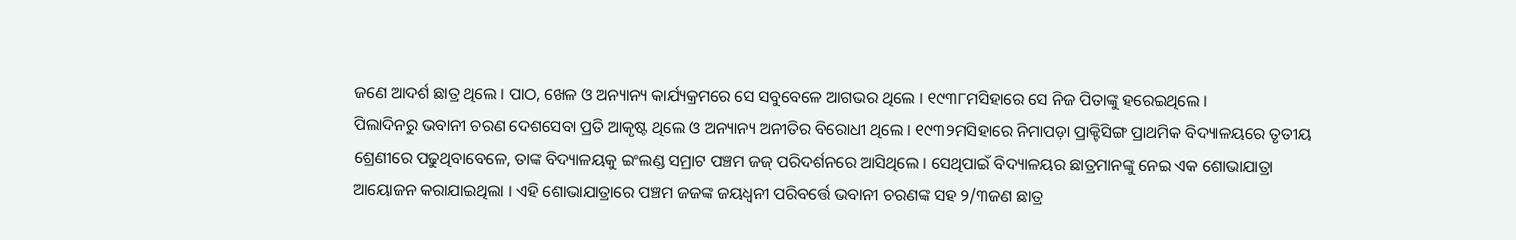ଜଣେ ଆଦର୍ଶ ଛାତ୍ର ଥିଲେ । ପାଠ, ଖେଳ ଓ ଅନ୍ୟାନ୍ୟ କାର୍ଯ୍ୟକ୍ରମରେ ସେ ସବୁବେଳେ ଆଗଭର ଥିଲେ । ୧୯୩୮ମସିହାରେ ସେ ନିଜ ପିତାଙ୍କୁ ହରେଇଥିଲେ ।
ପିଲାଦିନରୁ ଭବାନୀ ଚରଣ ଦେଶସେବା ପ୍ରତି ଆକୃଷ୍ଟ ଥିଲେ ଓ ଅନ୍ୟାନ୍ୟ ଅନୀତିର ବିରୋଧୀ ଥିଲେ । ୧୯୩୨ମସିହାରେ ନିମାପଡ଼ା ପ୍ରାକ୍ଟିସିଙ୍ଗ ପ୍ରାଥମିକ ବିଦ୍ୟାଳୟରେ ତୃତୀୟ ଶ୍ରେଣୀରେ ପଢୁଥିବାବେଳେ, ତାଙ୍କ ବିଦ୍ୟାଳୟକୁ ଇଂଲଣ୍ଡ ସମ୍ରାଟ ପଞ୍ଚମ ଜଜ୍ ପରିଦର୍ଶନରେ ଆସିଥିଲେ । ସେଥିପାଇଁ ବିଦ୍ୟାଳୟର ଛାତ୍ରମାନଙ୍କୁ ନେଇ ଏକ ଶୋଭାଯାତ୍ରା ଆୟୋଜନ କରାଯାଇଥିଲା । ଏହି ଶୋଭାଯାତ୍ରାରେ ପଞ୍ଚମ ଜଜଙ୍କ ଜୟଧ୍ୱନୀ ପରିବର୍ତ୍ତେ ଭବାନୀ ଚରଣଙ୍କ ସହ ୨/୩ଜଣ ଛାତ୍ର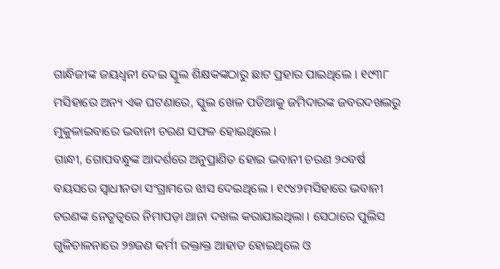ଗାନ୍ଧିଜୀଙ୍କ ଜୟଧ୍ୱନୀ ଦେଇ ସ୍କୁଲ ଶିକ୍ଷକଙ୍କଠାରୁ ଛାଟ ପ୍ରହାର ପାଇଥିଲେ । ୧୯୩୮ ମସିହାରେ ଅନ୍ୟ ଏକ ଘଟଣାରେ, ସ୍କୁଲ ଖେଳ ପଡିଆକୁ ଜମିଦାରଙ୍କ ଜବରଦଖଲରୁ ମୁକୁଳାଇବାରେ ଭବାନୀ ଚରଣ ସଫଳ ହୋଇଥିଲେ ।
ଗାନ୍ଧୀ, ଗୋପବନ୍ଧୁଙ୍କ ଆଦର୍ଶରେ ଅନୁପ୍ରାଣିତ ହୋଇ ଭବାନୀ ଚରଣ ୨୦ବର୍ଷ ବୟସରେ ସ୍ୱାଧୀନତା ସଂଗ୍ରାମରେ ଝାସ ଦେଇଥିଲେ । ୧୯୪୨ମସିହାରେ ଭବାନୀ ଚରଣଙ୍କ ନେତୃତ୍ୱରେ ନିମାପଡ଼ା ଥାନା ଦଖଲ କରାଯାଇଥିଲା । ସେଠାରେ ପୁଲିସ ଗୁଳିଚାଳନାରେ ୨୭ଜଣ କର୍ମୀ ରକ୍ତାକ୍ତ ଆହାତ ହୋଇଥିଲେ ଓ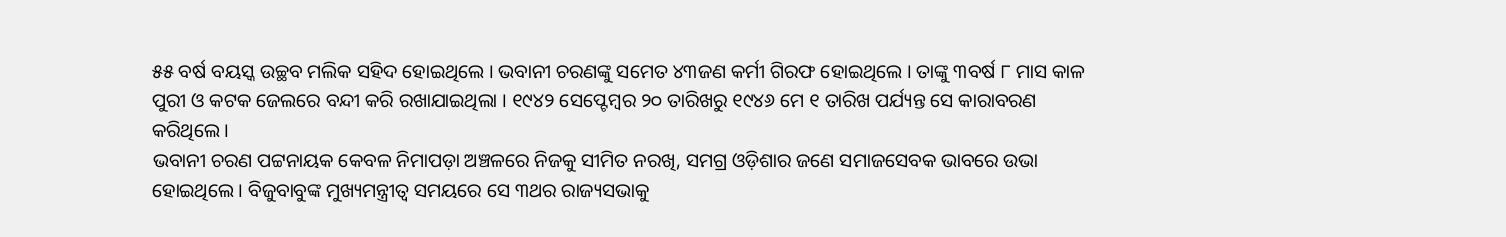୫୫ ବର୍ଷ ବୟସ୍କ ଉଚ୍ଛବ ମଲିକ ସହିଦ ହୋଇଥିଲେ । ଭବାନୀ ଚରଣଙ୍କୁ ସମେତ ୪୩ଜଣ କର୍ମୀ ଗିରଫ ହୋଇଥିଲେ । ତାଙ୍କୁ ୩ବର୍ଷ ୮ ମାସ କାଳ ପୁରୀ ଓ କଟକ ଜେଲରେ ବନ୍ଦୀ କରି ରଖାଯାଇଥିଲା । ୧୯୪୨ ସେପ୍ଟେମ୍ବର ୨୦ ତାରିଖରୁ ୧୯୪୬ ମେ ୧ ତାରିଖ ପର୍ଯ୍ୟନ୍ତ ସେ କାରାବରଣ କରିଥିଲେ ।
ଭବାନୀ ଚରଣ ପଟ୍ଟନାୟକ କେବଳ ନିମାପଡ଼ା ଅଞ୍ଚଳରେ ନିଜକୁ ସୀମିତ ନରଖି, ସମଗ୍ର ଓଡ଼ିଶାର ଜଣେ ସମାଜସେବକ ଭାବରେ ଉଭା ହୋଇଥିଲେ । ବିଜୁବାବୁଙ୍କ ମୁଖ୍ୟମନ୍ତ୍ରୀତ୍ୱ ସମୟରେ ସେ ୩ଥର ରାଜ୍ୟସଭାକୁ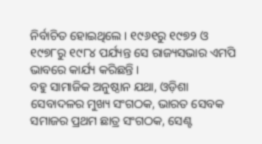ନିର୍ବାଚିତ ହୋଇଥିଲେ । ୧୯୬୧ରୁ ୧୯୭୨ ଓ ୧୯୭୮ରୁ ୧୯୮୪ ପର୍ଯ୍ୟନ୍ତ ସେ ରାଜ୍ୟସଭାର ଏମପି ଭାବରେ କାର୍ଯ୍ୟ କରିଛନ୍ତି ।
ବହୁ ସାମାଜିକ ଅନୁଷ୍ଠାନ ଯଥା, ଓଡ଼ିଶା ସେବାଦଳର ମୁଖ୍ୟ ସଂଗଠକ, ଭାରତ ସେବକ ସମାଜର ପ୍ରଥମ ଛାତ୍ର ସଂଗଠକ, ସେଣ୍ଟ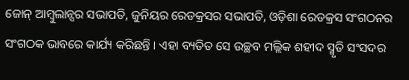ଜୋନ୍ ଆମ୍ବୁଲାନ୍ସର ସଭାପତି, ଜୁନିୟର ରେଡକ୍ରସର ସଭାପତି, ଓଡ଼ିଶା ରେଡକ୍ରସ ସଂଗଠନର ସଂଗଠକ ଭାବରେ କାର୍ଯ୍ୟ କରିଛନ୍ତି । ଏହା ବ୍ୟତିତ ସେ ଉଚ୍ଛବ ମଲ୍ଲିକ ଶହୀଦ ସ୍ମୃତି ସଂସଦର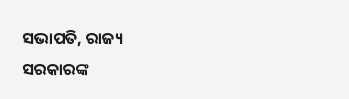ସଭାପତି, ରାଜ୍ୟ ସରକାରଙ୍କ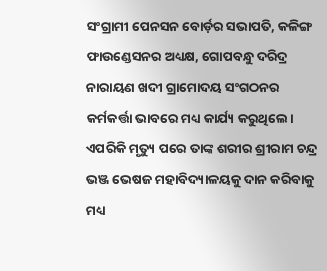ସଂଗ୍ରାମୀ ପେନସନ ବୋର୍ଡ଼ର ସଭାପତି, କଳିଙ୍ଗ ଫାଉଣ୍ଡେସନର ଅଧ୍ୟକ୍ଷ, ଗୋପବନ୍ଧୁ ଦରିଦ୍ର ନାରାୟଣ ଖଦୀ ଗ୍ରାମୋଦୟ ସଂଗଠନର କର୍ମକର୍ତ୍ତା ଭାବରେ ମଧ୍ୟ କାର୍ଯ୍ୟ କରୁଥିଲେ। ଏପରିକି ମୃତ୍ୟୁ ପରେ ତାଙ୍କ ଶରୀର ଶ୍ରୀରାମ ଚନ୍ଦ୍ର ଭଞ୍ଜ ଭେଷଜ ମହାବିଦ୍ୟାଳୟକୁ ଦାନ କରିବାକୁ ମଧ୍ୟ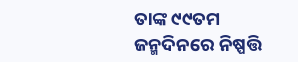ତାଙ୍କ ୯୯ତମ ଜନ୍ମଦିନରେ ନିଷ୍ପତ୍ତି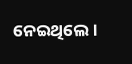ନେଇଥିଲେ।